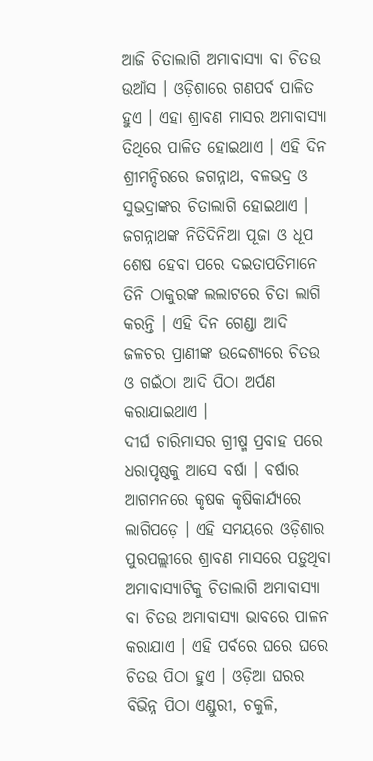ଆଜି ଚିତାଲାଗି ଅମାବାସ୍ୟା ବା ଚିତଉ ଉଆଁସ । ଓଡ଼ିଶାରେ ଗଣପର୍ବ ପାଳିତ ହୁଏ । ଏହା ଶ୍ରାବଣ ମାସର ଅମାବାସ୍ୟା ତିଥିରେ ପାଳିତ ହୋଇଥାଏ । ଏହି ଦିନ ଶ୍ରୀମନ୍ଦିରରେ ଜଗନ୍ନାଥ, ବଳଭଦ୍ର ଓ ସୁଭଦ୍ରାଙ୍କର ଚିତାଲାଗି ହୋଇଥାଏ । ଜଗନ୍ନାଥଙ୍କ ନିତିଦିନିଆ ପୂଜା ଓ ଧୂପ ଶେଷ ହେବା ପରେ ଦଇତାପତିମାନେ ତିନି ଠାକୁରଙ୍କ ଲଲାଟରେ ଚିତା ଲାଗି କରନ୍ତି । ଏହି ଦିନ ଗେଣ୍ଡା ଆଦି ଜଳଚର ପ୍ରାଣୀଙ୍କ ଉଦ୍ଦେଶ୍ୟରେ ଚିତଉ ଓ ଗଇଁଠା ଆଦି ପିଠା ଅର୍ପଣ କରାଯାଇଥାଏ ।
ଦୀର୍ଘ ଚାରିମାସର ଗ୍ରୀଷ୍ମ ପ୍ରବାହ ପରେ ଧରାପୃଷ୍ଠକୁ ଆସେ ବର୍ଷା । ବର୍ଷାର ଆଗମନରେ କୃଷକ କୃଷିକାର୍ଯ୍ୟରେ ଲାଗିପଡ଼େ । ଏହି ସମୟରେ ଓଡ଼ିଶାର ପୁରପଲ୍ଲୀରେ ଶ୍ରାବଣ ମାସରେ ପଡ଼ୁଥିବା ଅମାବାସ୍ୟାଟିକୁ ଚିତାଲାଗି ଅମାବାସ୍ୟା ବା ଚିତଉ ଅମାବାସ୍ୟା ଭାବରେ ପାଳନ କରାଯାଏ । ଏହି ପର୍ବରେ ଘରେ ଘରେ ଚିତଉ ପିଠା ହୁଏ । ଓଡ଼ିଆ ଘରର ବିଭିନ୍ନ ପିଠା ଏଣ୍ଡୁରୀ, ଚକୁଳି,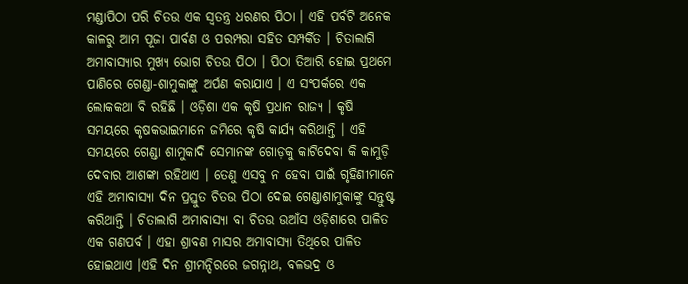ମଣ୍ଡାପିଠା ପରି ଚିତଉ ଏକ ସ୍ୱତନ୍ତ୍ର ଧରଣର ପିଠା । ଏହି ପର୍ବଟି ଅନେକ କାଳରୁ ଆମ ପୂଜା ପାର୍ବଣ ଓ ପରମ୍ପରା ସହିତ ସମ୍ପର୍କିତ । ଚିତାଲାଗି ଅମାବାସ୍ୟାର ମୁଖ୍ୟ ଭୋଗ ଚିତଉ ପିଠା । ପିଠା ତିଆରି ହୋଇ ପ୍ରଥମେ ପାଣିରେ ଗେଣ୍ଡା-ଶାମୁକାଙ୍କୁ ଅର୍ପଣ କରାଯାଏ । ଏ ସଂପର୍କରେ ଏକ ଲୋକକଥା ବି ରହିଛି । ଓଡ଼ିଶା ଏକ କୃଷି ପ୍ରଧାନ ରାଜ୍ୟ । କୃଷି ସମୟରେ କୃଷକଭାଇମାନେ ଜମିରେ କୃଷି କାର୍ଯ୍ୟ କରିଥାନ୍ତି । ଏହି ସମୟରେ ଗେଣ୍ଡା ଶାମୁକାଦି ସେମାନଙ୍କ ଗୋଡ଼କୁ କାଟିଦେବା କି କାମୁଡ଼ି ଦେବାର ଆଶଙ୍କା ରହିଥାଏ । ତେଣୁ ଏସବୁ ନ ହେବା ପାଇଁ ଗୃହିଣୀମାନେ ଏହି ଅମାବାସ୍ୟା ଦିନ ପ୍ରସ୍ତୁତ ଚିତଉ ପିଠା ଦେଇ ଗେଣ୍ଡାଶାମୁକାଙ୍କୁ ସନ୍ତୁଷ୍ଟ କରିଥାନ୍ତି । ଚିତାଲାଗି ଅମାବାସ୍ୟା ବା ଚିତଉ ଉଆଁସ ଓଡ଼ିଶାରେ ପାଳିତ ଏକ ଗଣପର୍ବ । ଏହା ଶ୍ରାବଣ ମାସର ଅମାବାସ୍ୟା ତିଥିରେ ପାଳିତ ହୋଇଥାଏ ।ଏହି ଦିନ ଶ୍ରୀମନ୍ଦିରରେ ଜଗନ୍ନାଥ, ବଳଭଦ୍ର ଓ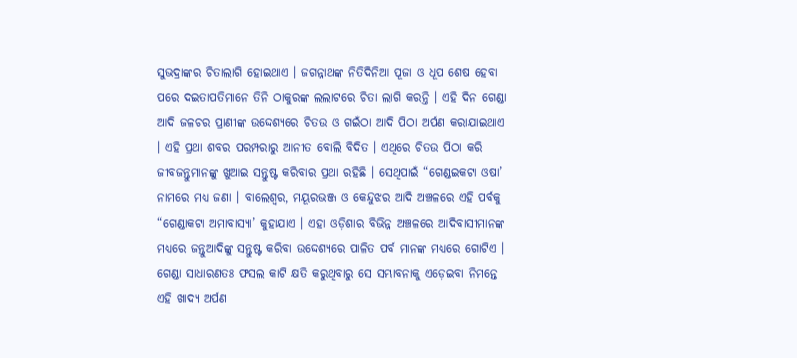ସୁଭଦ୍ରାଙ୍କର ଚିତାଲାଗି ହୋଇଥାଏ । ଜଗନ୍ନାଥଙ୍କ ନିତିଦିନିଆ ପୂଜା ଓ ଧୂପ ଶେଷ ହେବା ପରେ ଦଇତାପତିମାନେ ତିନି ଠାକୁରଙ୍କ ଲଲାଟରେ ଚିତା ଲାଗି କରନ୍ତି । ଏହି ଦିନ ଗେଣ୍ଡା ଆଦି ଜଳଚର ପ୍ରାଣୀଙ୍କ ଉଦ୍ଦେଶ୍ୟରେ ଚିତଉ ଓ ଗଇଁଠା ଆଦି ପିଠା ଅର୍ପଣ କରାଯାଇଥାଏ । ଏହି ପ୍ରଥା ଶବର ପରମ୍ପରାରୁ ଆନୀତ ବୋଲି ବିଦିତ । ଏଥିରେ ଚିତଉ ପିଠା କରି ଜୀବଜନ୍ତୁମାନଙ୍କୁ ଖୁଆଇ ସନ୍ତୁଷ୍ଟ କରିବାର ପ୍ରଥା ରହିଛି । ସେଥିପାଇଁ “ଗେଣ୍ଡଇକଟା ଓଷା’ ନାମରେ ମଧ୍ୟ ଜଣା । ବାଲେଶ୍ୱର, ମୟୂରଭଞ୍ଜ ଓ କେନ୍ଦୁଝର ଆଦି ଅଞ୍ଚଳରେ ଏହି ପର୍ବକୁ “ଗେଣ୍ଡାକଟା ଅମାବାସ୍ୟା’ କୁହାଯାଏ । ଏହା ଓଡ଼ିଶାର ବିଭିନ୍ନ ଅଞ୍ଚଳରେ ଆଦିବାସୀମାନଙ୍କ ମଧ୍ୟରେ ଜନ୍ତୁଆଦିଙ୍କୁ ସନ୍ତୁଷ୍ଟ କରିବା ଉଦ୍ଦେଶ୍ୟରେ ପାଳିତ ପର୍ବ ମାନଙ୍କ ମଧ୍ୟରେ ଗୋଟିଏ । ଗେଣ୍ଡା ସାଧାରଣତଃ ଫସଲ କାଟି କ୍ଷତି କରୁଥିବାରୁ ସେ ସମ୍ଭାବନାକୁ ଏଡ଼େଇବା ନିମନ୍ତେ ଏହି ଖାଦ୍ୟ ଅର୍ପଣ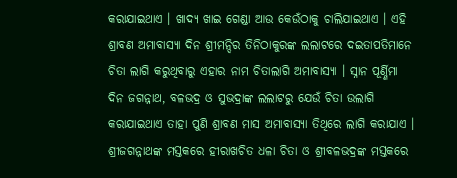କରାଯାଇଥାଏ । ଖାଦ୍ୟ ଖାଇ ଗେଣ୍ଡା ଆଉ କେଉଁଠାକୁ ଚାଲିଯାଇଥାଏ । ଏହି ଶ୍ରାବଣ ଅମାବାସ୍ୟା ଦିନ ଶ୍ରୀମନ୍ଦିର ତିନିଠାକୁରଙ୍କ ଲଲାଟରେ ଦଇତାପତିମାନେ ଚିତା ଲାଗି କରୁଥିବାରୁ ଏହାର ନାମ ଚିତାଲାଗି ଅମାବାସ୍ୟା । ସ୍ନାନ ପୂର୍ଣ୍ଣିମା ଦିନ ଜଗନ୍ନାଥ, ବଳଭଦ୍ର ଓ ସୁଭଦ୍ରାଙ୍କ ଲଲାଟରୁ ଯେଉଁ ଚିତା ଉଲାଗି କରାଯାଇଥାଏ ତାହା ପୁଣି ଶ୍ରାବଣ ମାସ ଅମାବାସ୍ୟା ତିଥିରେ ଲାଗି କରାଯାଏ । ଶ୍ରୀଜଗନ୍ନାଥଙ୍କ ମସ୍ତକରେ ହୀରାଖଚିତ ଧଳା ଚିତା ଓ ଶ୍ରୀବଳଭଦ୍ରଙ୍କ ମସ୍ତକରେ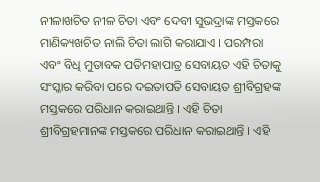ନୀଳାଖଚିତ ନୀଳ ଚିତା ଏବଂ ଦେବୀ ସୁଭଦ୍ରାଙ୍କ ମସ୍ତକରେ ମାଣିକ୍ୟଖଚିତ ନାଲି ଚିତା ଲାଗି କରାଯାଏ । ପରମ୍ପରା ଏବଂ ବିଧି ମୁତାବକ ପତିମହାପାତ୍ର ସେବାୟତ ଏହି ଚିତାକୁ ସଂସ୍କାର କରିବା ପରେ ଦଇତାପତି ସେବାୟତ ଶ୍ରୀବିଗ୍ରହଙ୍କ ମସ୍ତକରେ ପରିଧାନ କରାଇଥାନ୍ତି । ଏହି ଚିତା ଶ୍ରୀବିଗ୍ରହମାନଙ୍କ ମସ୍ତକରେ ପରିଧାନ କରାଇଥାନ୍ତି । ଏହି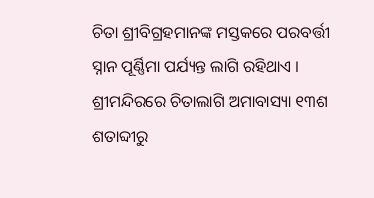ଚିତା ଶ୍ରୀବିଗ୍ରହମାନଙ୍କ ମସ୍ତକରେ ପରବର୍ତ୍ତୀ ସ୍ନାନ ପୂର୍ଣ୍ଣିମା ପର୍ଯ୍ୟନ୍ତ ଲାଗି ରହିଥାଏ । ଶ୍ରୀମନ୍ଦିରରେ ଚିତାଲାଗି ଅମାବାସ୍ୟା ୧୩ଶ ଶତାବ୍ଦୀରୁ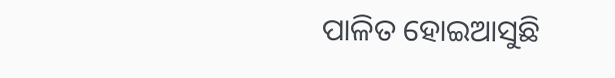ପାଳିତ ହୋଇଆସୁଛି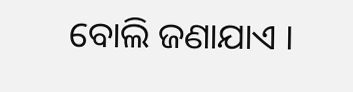ବୋଲି ଜଣାଯାଏ ।